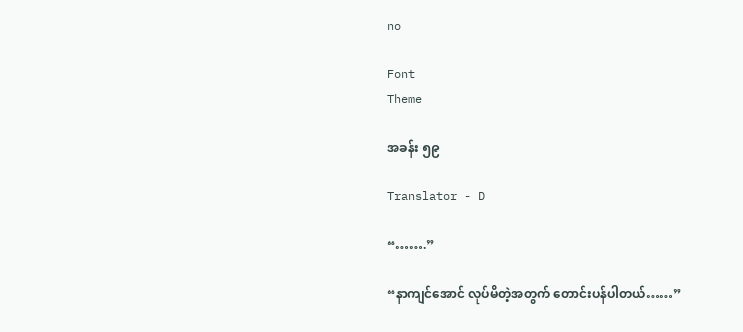no

Font
Theme

အခန်း ၅၉

Translator - D

“…….”

“နာကျင်အောင် လုပ်မိတဲ့အတွက် တောင်းပန်ပါတယ်……”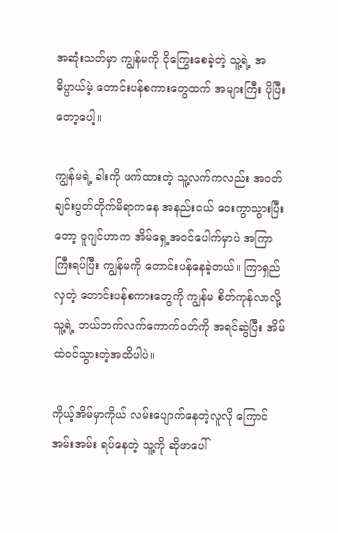အဆုံးသတ်မှာ ကျွန်မကို ငိုကြွေးစေခဲ့တဲ့ သူ့ရဲ့ အဓိပ္ပာယ်မဲ့ တောင်းပန်စကားတွေထက် အများကြီး ပိုပြီးတော့ပေါ့။

ကျွန်မရဲ့ ခါးကို ဖက်ထားတဲ့ သူ့လက်ကလည်း အဝတ်ချင်းပွတ်တိုက်မိရာကနေ အနည်းငယ် ဝေးကွာသွားပြီးတော့ ဝူဂျင်ဟာက အိမ်ရှေ့အဝင်ပေါက်မှာပဲ အကြာကြီးရပ်ပြီး ကျွန်မကို တောင်းပန်နေခဲ့တယ်။ ကြာရှည်လှတဲ့ တောင်းပန်စကားတွေကို ကျွန်မ စိတ်ကုန်လာလို့ သူ့ရဲ့ ဘယ်ဘက်လက်ကောက်ဝတ်ကို အရင်ဆွဲပြီး အိမ်ထဲဝင်သွားတဲ့အထိပါပဲ။

ကိုယ့်အိမ်မှာကိုယ် လမ်းပျောက်နေတဲ့လူလို ကြောင်အမ်းအမ်း ရပ်နေတဲ့ သူ့ကို ဆိုဖာပေါ်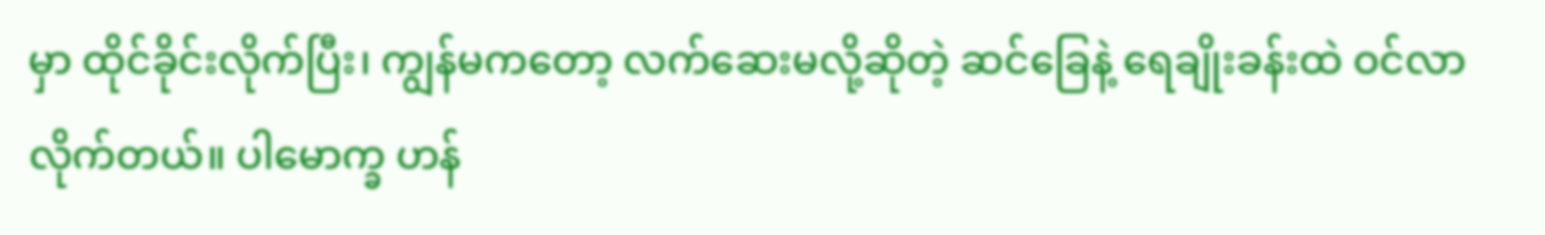မှာ ထိုင်ခိုင်းလိုက်ပြီး၊ ကျွန်မကတော့ လက်ဆေးမလို့ဆိုတဲ့ ဆင်ခြေနဲ့ ရေချိုးခန်းထဲ ဝင်လာလိုက်တယ်။ ပါမောက္ခ ဟန်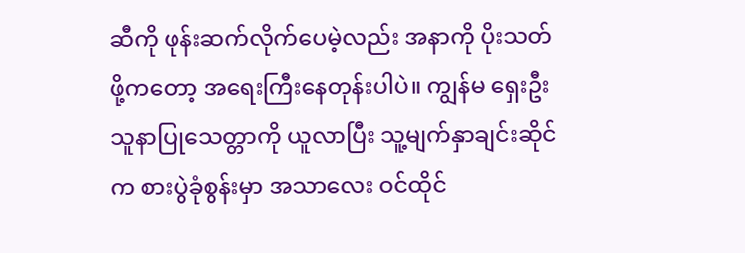ဆီကို ဖုန်းဆက်လိုက်ပေမဲ့လည်း အနာကို ပိုးသတ်ဖို့ကတော့ အရေးကြီးနေတုန်းပါပဲ။ ကျွန်မ ရှေးဦးသူနာပြုသေတ္တာကို ယူလာပြီး သူ့မျက်နှာချင်းဆိုင်က စားပွဲခုံစွန်းမှာ အသာလေး ဝင်ထိုင်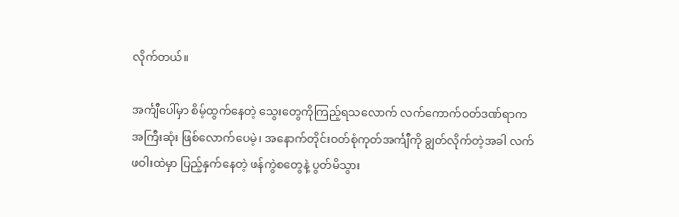လိုက်တယ်။

အင်္ကျီပေါ်မှာ စိမ့်ထွက်နေတဲ့ သွေးတွေကိုကြည့်ရသလောက် လက်ကောက်ဝတ်ဒဏ်ရာက အကြီးဆုံး ဖြစ်လောက်ပေမဲ့၊ အနောက်တိုင်းဝတ်စုံကုတ်အင်္ကျီကို ချွတ်လိုက်တဲ့အခါ လက်ဖဝါးထဲမှာ ပြည့်နှက်နေတဲ့ ဖန်ကွဲစတွေနဲ့ ပွတ်မိသွား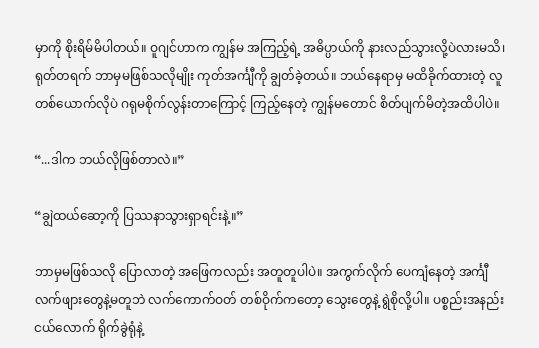မှာကို စိုးရိမ်မိပါတယ်။ ဝူဂျင်ဟာက ကျွန်မ အကြည့်ရဲ့ အဓိပ္ပာယ်ကို နားလည်သွားလို့ပဲလားမသိ၊ ရုတ်တရက် ဘာမှမဖြစ်သလိုမျိုး ကုတ်အင်္ကျီကို ချွတ်ခဲ့တယ်။ ဘယ်နေရာမှ မထိခိုက်ထားတဲ့ လူတစ်ယောက်လိုပဲ ဂရုမစိုက်လွန်းတာကြောင့် ကြည့်နေတဲ့ ကျွန်မတောင် စိတ်ပျက်မိတဲ့အထိပါပဲ။

“...ဒါက ဘယ်လိုဖြစ်တာလဲ။”

“ချွဲထယ်ဆော့ကို ပြဿနာသွားရှာရင်းနဲ့။”

ဘာမှမဖြစ်သလို ပြောလာတဲ့ အဖြေကလည်း အတူတူပါပဲ။ အကွက်လိုက် ပေကျံနေတဲ့ အင်္ကျီလက်ဖျားတွေနဲ့မတူဘဲ လက်ကောက်ဝတ် တစ်ဝိုက်ကတော့ သွေးတွေနဲ့ ရွဲစိုလို့ပါ။ ပစ္စည်းအနည်းငယ်လောက် ရိုက်ခွဲရုံနဲ့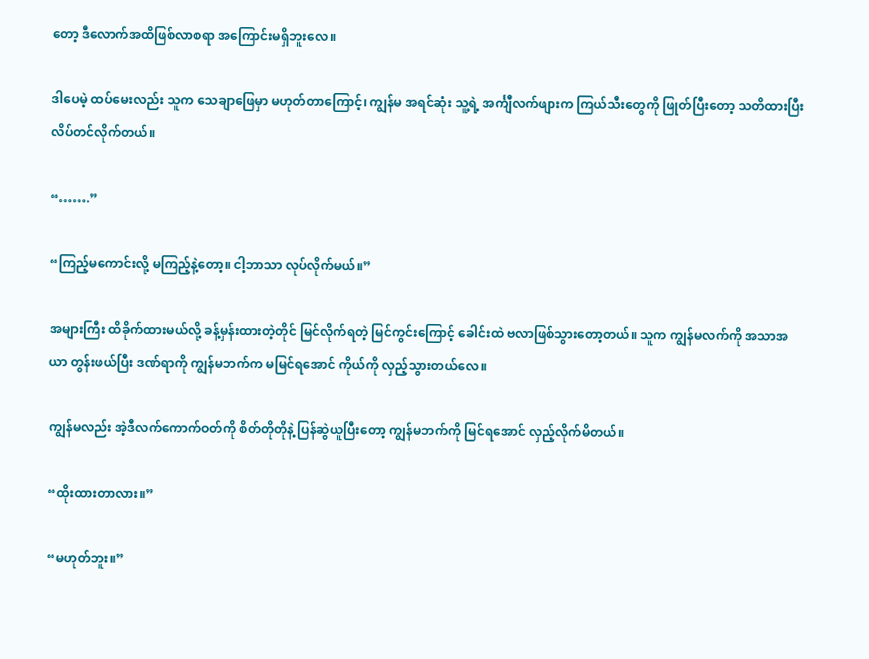တော့ ဒီလောက်အထိဖြစ်လာစရာ အကြောင်းမရှိဘူးလေ။

ဒါပေမဲ့ ထပ်မေးလည်း သူက သေချာဖြေမှာ မဟုတ်တာကြောင့်၊ ကျွန်မ အရင်ဆုံး သူ့ရဲ့ အင်္ကျီလက်ဖျားက ကြယ်သီးတွေကို ဖြုတ်ပြီးတော့ သတိထားပြီး လိပ်တင်လိုက်တယ်။

“…….”

“ကြည့်မကောင်းလို့ မကြည့်နဲ့တော့။ ငါ့ဘာသာ လုပ်လိုက်မယ်။”

အများကြီး ထိခိုက်ထားမယ်လို့ ခန့်မှန်းထားတဲ့တိုင် မြင်လိုက်ရတဲ့ မြင်ကွင်းကြောင့် ခေါင်းထဲ ဗလာဖြစ်သွားတော့တယ်။ သူက ကျွန်မလက်ကို အသာအယာ တွန်းဖယ်ပြီး ဒဏ်ရာကို ကျွန်မဘက်က မမြင်ရအောင် ကိုယ်ကို လှည့်သွားတယ်လေ။

ကျွန်မလည်း အဲ့ဒီလက်ကောက်ဝတ်ကို စိတ်တိုတိုနဲ့ ပြန်ဆွဲယူပြီးတော့ ကျွန်မဘက်ကို မြင်ရအောင် လှည့်လိုက်မိတယ်။

“ထိုးထားတာလား။”

“မဟုတ်ဘူး။”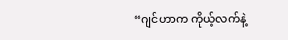“ဂျင်ဟာက ကိုယ့်လက်နဲ့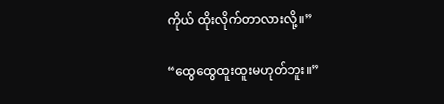ကိုယ် ထိုးလိုက်တာလားလို့။”

“ထွေထွေထူးထူးမဟုတ်ဘူး။”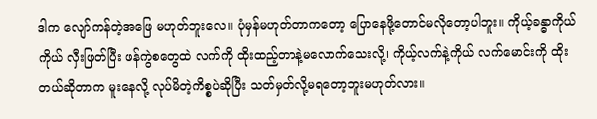ဒါက လျော်ကန်တဲ့အဖြေ မဟုတ်ဘူးလေ။ ပုံမှန်မဟုတ်တာကတော့ ပြောနေဖို့တောင်မလိုတော့ပါဘူး။ ကိုယ့်ခန္ဓာကိုယ်ကိုယ် လှီးဖြတ်ပြီး ဖန်ကွဲစတွေထဲ လက်ကို ထိုးထည့်တာနဲ့မလောက်သေးလို့၊ ကိုယ့်လက်နဲ့ကိုယ် လက်မောင်းကို ထိုးတယ်ဆိုတာက မူးနေလို့ လုပ်မိတဲ့ကိစ္စပဲဆိုပြီး သတ်မှတ်လို့မရတော့ဘူးမဟုတ်လား။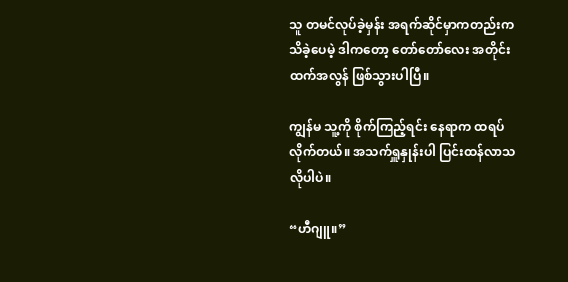သူ တမင်လုပ်ခဲ့မှန်း အရက်ဆိုင်မှာကတည်းက သိခဲ့ပေမဲ့ ဒါကတော့ တော်တော်လေး အတိုင်းထက်အလွန် ဖြစ်သွားပါပြီ။

ကျွန်မ သူ့ကို စိုက်ကြည့်ရင်း နေရာက ထရပ်လိုက်တယ်။ အသက်ရှူနှုန်းပါ ပြင်းထန်လာသလိုပါပဲ။

“ဟီဂျူ။”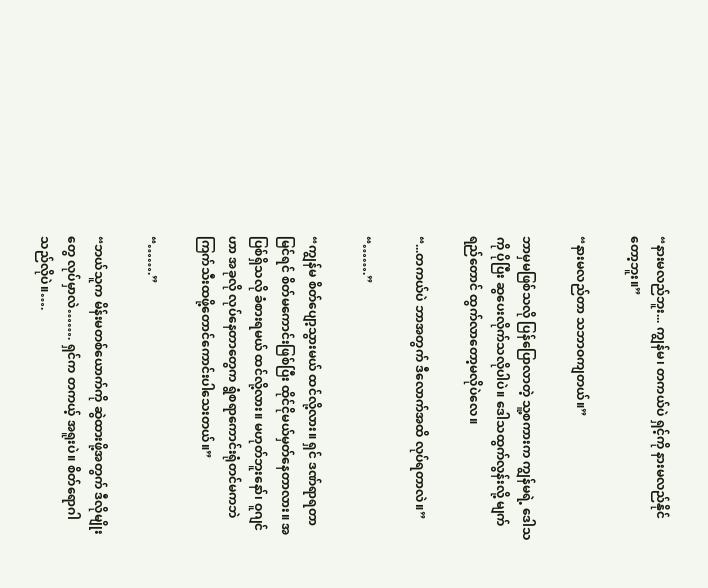“နားမလည်ဘူး... ကျွန်မ၊ တကယ်ပဲ ရှင့်ကို နားမလည်နိုင်တော့ဘူး။”

“နားမလည်တာ သဘာဝကျတယ်။”

ဘာမှမဖြစ်သလို ပြန်ပြောလာတဲ့ သူ့စကားက ကျွန်မရဲ့ ဒေါသကို ပိုပြီး ဆွပေးလိုက်သလိုပါပဲ။ ဒေါသထွက်လွန်းလို့ မျက်ရည်တောင် ထွက်လာတော့မလိုပဲလေ။

“...တကယ်ပဲ ဘာအတွက် ဒီလောက်အထိ လုပ်ရတာလဲ။”

“…….”

“ကျွန်မ စိတ်ပျော့သွားမယ် ထင်လို့လား။ ရှင် ဒဏ်ရာရတာ မြင်ရင် စိတ်မကောင်းဖြစ်ပြီး ထိုင်ငိုမယ်မှတ်နေတာလား။ အပြစ်ရှိသလို ခံစားရမယ် ထင်လို့လား။ မဟုတ်ဘူးနော်၊ ဝူဂျင်ဟာ အခုလို လုပ်နေတာတွေက ရွံစရာကောင်းရုံတင်မကဘဲ ကြက်သီးထဖို့တောင်ကောင်းပါသေးတယ်။”

“…….”

“ဘယ်သူက မိန်းမတစ်ယောက်ကို ဆွဲထားဖို့အတွက် ဒီလိုမျိုးတွေ လုပ်မှာလဲ……. ရှင်က တကယ့် အရူးပဲ။ စိတ်ရောဂါသည်လိုပဲ။….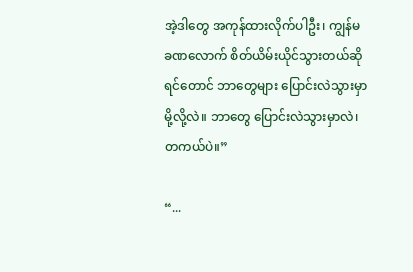အဲ့ဒါတွေ အကုန်ထားလိုက်ပါဦး၊ ကျွန်မ ခဏလောက် စိတ်ယိမ်းယိုင်သွားတယ်ဆိုရင်တောင် ဘာတွေများ ပြောင်းလဲသွားမှာမို့လို့လဲ။ ဘာတွေ ပြောင်းလဲသွားမှာလဲ၊ တကယ်ပဲ။”

“...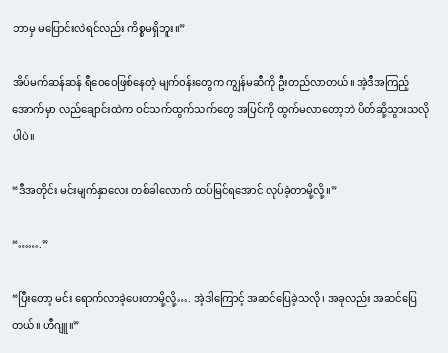ဘာမှ မပြောင်းလဲရင်လည်း ကိစ္စမရှိဘူး။”

အိပ်မက်ဆန်ဆန် ရီဝေဝေဖြစ်နေတဲ့ မျက်ဝန်းတွေက ကျွန်မဆီကို ဦးတည်လာတယ်။ အဲ့ဒီအကြည့်အောက်မှာ လည်ချောင်းထဲက ဝင်သက်ထွက်သက်တွေ အပြင်ကို ထွက်မလာတော့ဘဲ ပိတ်ဆို့သွားသလိုပါပဲ။

“ဒီအတိုင်း မင်းမျက်နှာလေး တစ်ခါလောက် ထပ်မြင်ရအောင် လုပ်ခဲ့တာမို့လို့။”

“…….”

“ပြီးတော့ မင်း ရောက်လာခဲ့ပေးတာမို့လို့…. အဲ့ဒါကြောင့် အဆင်ပြေခဲ့သလို၊ အခုလည်း အဆင်ပြေတယ်။ ဟီဂျူ။”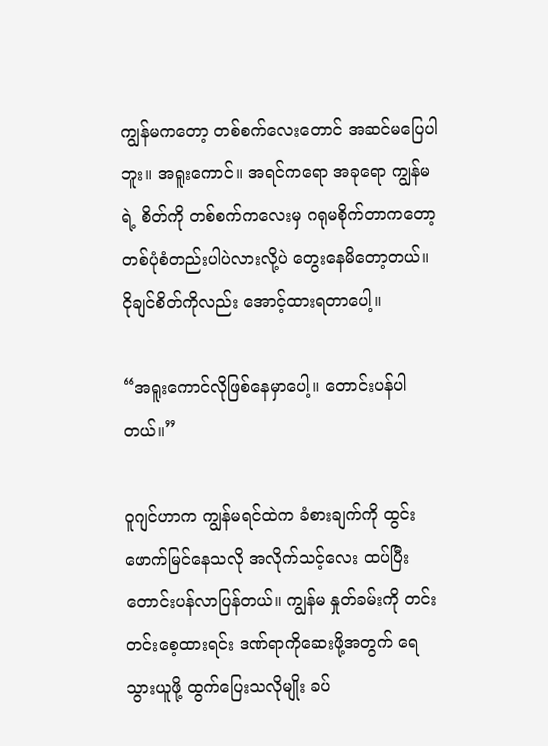ကျွန်မကတော့ တစ်စက်လေးတောင် အဆင်မပြေပါဘူး။ အရူးကောင်။ အရင်ကရော အခုရော ကျွန်မရဲ့ စိတ်ကို တစ်စက်ကလေးမှ ဂရုမစိုက်တာကတော့ တစ်ပုံစံတည်းပါပဲလားလို့ပဲ တွေးနေမိတော့တယ်။ ငိုချင်စိတ်ကိုလည်း အောင့်ထားရတာပေါ့။

“အရူးကောင်လိုဖြစ်နေမှာပေါ့။ တောင်းပန်ပါတယ်။”

ဝူဂျင်ဟာက ကျွန်မရင်ထဲက ခံစားချက်ကို ထွင်းဖောက်မြင်နေသလို အလိုက်သင့်လေး ထပ်ပြီးတောင်းပန်လာပြန်တယ်။ ကျွန်မ နှုတ်ခမ်းကို တင်းတင်းစေ့ထားရင်း ဒဏ်ရာကိုဆေးဖို့အတွက် ရေသွားယူဖို့ ထွက်ပြေးသလိုမျိုး ခပ်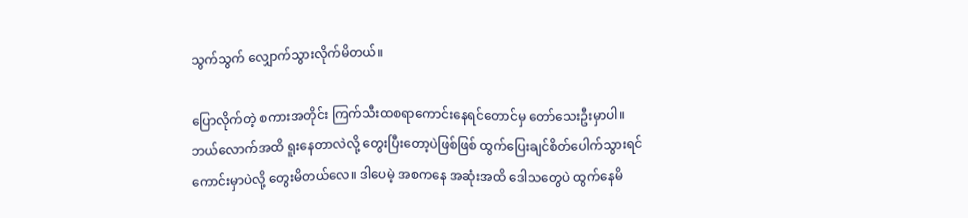သွက်သွက် လျှောက်သွားလိုက်မိတယ်။

ပြောလိုက်တဲ့ စကားအတိုင်း ကြက်သီးထစရာကောင်းနေရင်တောင်မှ တော်သေးဦးမှာပါ။ ဘယ်လောက်အထိ ရူးနေတာလဲလို့ တွေးပြီးတော့ပဲဖြစ်ဖြစ် ထွက်ပြေးချင်စိတ်ပေါက်သွားရင် ကောင်းမှာပဲလို့ တွေးမိတယ်လေ။ ဒါပေမဲ့ အစကနေ အဆုံးအထိ ဒေါသတွေပဲ ထွက်နေမိ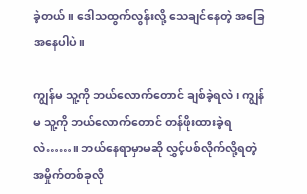ခဲ့တယ်။ ဒေါသထွက်လွန်းလို့ သေချင်နေတဲ့ အခြေအနေပါပဲ။

ကျွန်မ သူ့ကို ဘယ်လောက်တောင် ချစ်ခဲ့ရလဲ၊ ကျွန်မ သူ့ကို ဘယ်လောက်တောင် တန်ဖိုးထားခဲ့ရလဲ……။ ဘယ်နေရာမှာမဆို လွှင့်ပစ်လိုက်လို့ရတဲ့ အမှိုက်တစ်ခုလို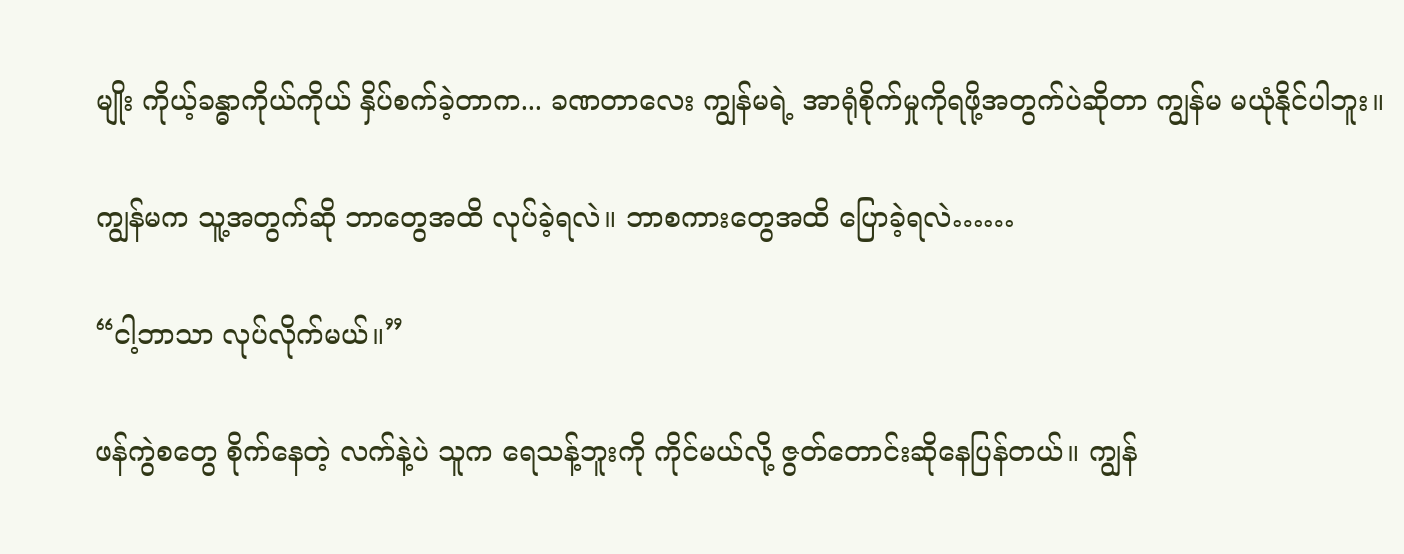မျိုး ကိုယ့်ခန္ဓာကိုယ်ကိုယ် နှိပ်စက်ခဲ့တာက... ခဏတာလေး ကျွန်မရဲ့ အာရုံစိုက်မှုကိုရဖို့အတွက်ပဲဆိုတာ ကျွန်မ မယုံနိုင်ပါဘူး။

ကျွန်မက သူ့အတွက်ဆို ဘာတွေအထိ လုပ်ခဲ့ရလဲ။ ဘာစကားတွေအထိ ပြောခဲ့ရလဲ……

“ငါ့ဘာသာ လုပ်လိုက်မယ်။”

ဖန်ကွဲစတွေ စိုက်နေတဲ့ လက်နဲ့ပဲ သူက ရေသန့်ဘူးကို ကိုင်မယ်လို့ ဇွတ်တောင်းဆိုနေပြန်တယ်။ ကျွန်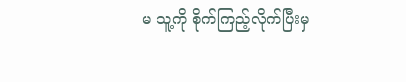မ သူ့ကို စိုက်ကြည့်လိုက်ပြီးမှ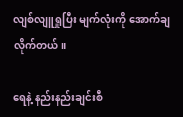လျစ်လျူရှုပြီး မျက်လုံးကို အောက်ချလိုက်တယ်။

ရေနဲ့ နည်းနည်းချင်းစီ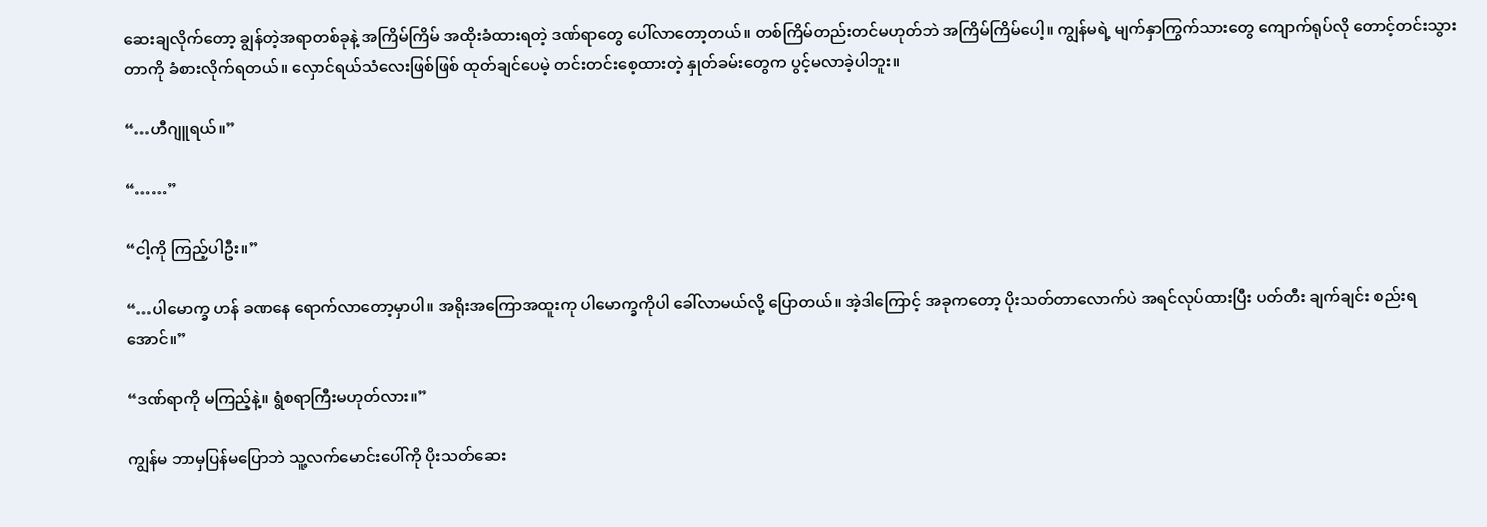ဆေးချလိုက်တော့ ချွန်တဲ့အရာတစ်ခုနဲ့ အကြိမ်ကြိမ် အထိုးခံထားရတဲ့ ဒဏ်ရာတွေ ပေါ်လာတော့တယ်။ တစ်ကြိမ်တည်းတင်မဟုတ်ဘဲ အကြိမ်ကြိမ်ပေါ့။ ကျွန်မရဲ့ မျက်နှာကြွက်သားတွေ ကျောက်ရုပ်လို တောင့်တင်းသွားတာကို ခံစားလိုက်ရတယ်။ လှောင်ရယ်သံလေးဖြစ်ဖြစ် ထုတ်ချင်ပေမဲ့ တင်းတင်းစေ့ထားတဲ့ နှုတ်ခမ်းတွေက ပွင့်မလာခဲ့ပါဘူး။

“…ဟီဂျူရယ်။”

“……”

“ငါ့ကို ကြည့်ပါဦး။”

“…ပါမောက္ခ ဟန် ခဏနေ ရောက်လာတော့မှာပါ။ အရိုးအကြောအထူးကု ပါမောက္ခကိုပါ ခေါ်လာမယ်လို့ ပြောတယ်။ အဲ့ဒါကြောင့် အခုကတော့ ပိုးသတ်တာလောက်ပဲ အရင်လုပ်ထားပြီး ပတ်တီး ချက်ချင်း စည်းရအောင်။”

“ဒဏ်ရာကို မကြည့်နဲ့။ ရွံစရာကြီးမဟုတ်လား။”

ကျွန်မ ဘာမှပြန်မပြောဘဲ သူ့လက်မောင်းပေါ်ကို ပိုးသတ်ဆေး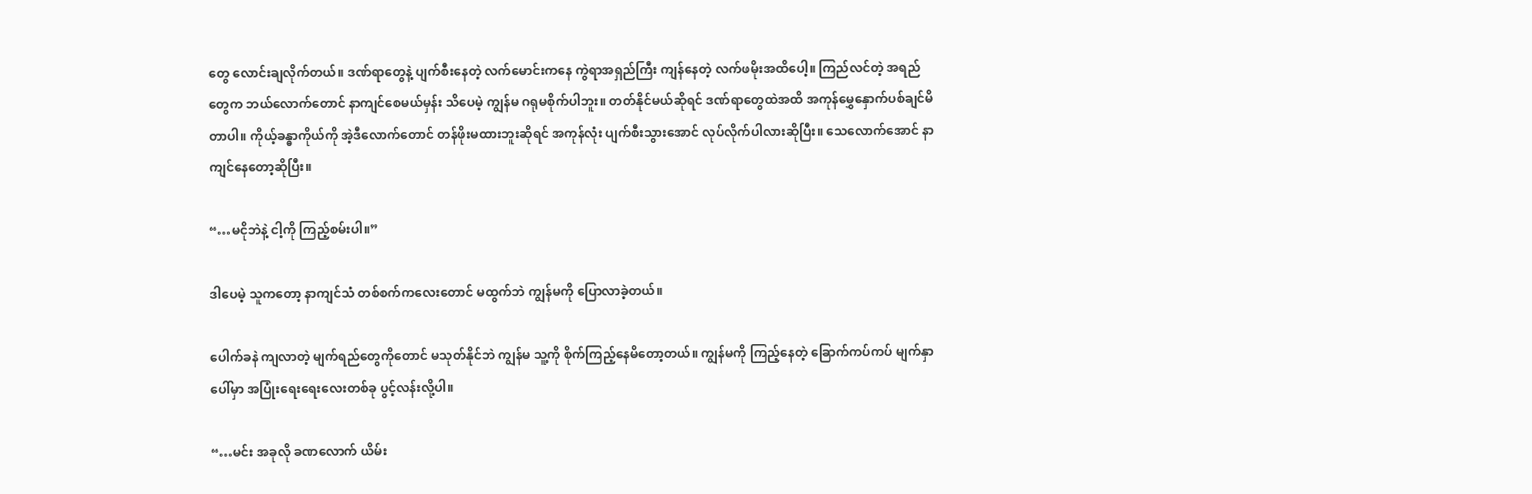တွေ လောင်းချလိုက်တယ်။ ဒဏ်ရာတွေနဲ့ ပျက်စီးနေတဲ့ လက်မောင်းကနေ ကွဲရာအရှည်ကြီး ကျန်နေတဲ့ လက်ဖမိုးအထိပေါ့။ ကြည်လင်တဲ့ အရည်တွေက ဘယ်လောက်တောင် နာကျင်စေမယ်မှန်း သိပေမဲ့ ကျွန်မ ဂရုမစိုက်ပါဘူး။ တတ်နိုင်မယ်ဆိုရင် ဒဏ်ရာတွေထဲအထိ အကုန်မွှေနှောက်ပစ်ချင်မိတာပါ။ ကိုယ့်ခန္ဓာကိုယ်ကို အဲ့ဒီလောက်တောင် တန်ဖိုးမထားဘူးဆိုရင် အကုန်လုံး ပျက်စီးသွားအောင် လုပ်လိုက်ပါလားဆိုပြီး။ သေလောက်အောင် နာကျင်နေတော့ဆိုပြီး။

“…မငိုဘဲနဲ့ ငါ့ကို ကြည့်စမ်းပါ။”

ဒါပေမဲ့ သူကတော့ နာကျင်သံ တစ်စက်ကလေးတောင် မထွက်ဘဲ ကျွန်မကို ပြောလာခဲ့တယ်။

ပေါက်ခနဲ ကျလာတဲ့ မျက်ရည်တွေကိုတောင် မသုတ်နိုင်ဘဲ ကျွန်မ သူ့ကို စိုက်ကြည့်နေမိတော့တယ်။ ကျွန်မကို ကြည့်နေတဲ့ ခြောက်ကပ်ကပ် မျက်နှာပေါ်မှာ အပြုံးရေးရေးလေးတစ်ခု ပွင့်လန်းလို့ပါ။

“…မင်း အခုလို ခဏလောက် ယိမ်း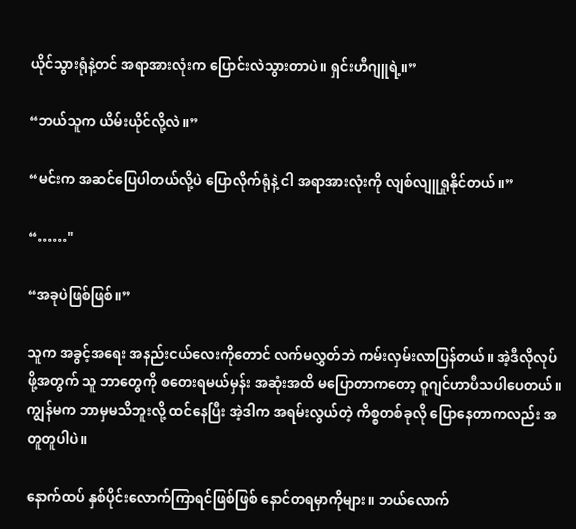ယိုင်သွားရုံနဲ့တင် အရာအားလုံးက ပြောင်းလဲသွားတာပဲ။ ရှင်းဟီဂျူရဲ့။”

“ဘယ်သူက ယိမ်းယိုင်လို့လဲ။”

“မင်းက အဆင်ပြေပါတယ်လို့ပဲ ပြောလိုက်ရုံနဲ့ ငါ အရာအားလုံးကို လျစ်လျူရှုနိုင်တယ်။”

“……"

“အခုပဲဖြစ်ဖြစ်။”

သူက အခွင့်အရေး အနည်းငယ်လေးကိုတောင် လက်မလွှတ်ဘဲ ကမ်းလှမ်းလာပြန်တယ်။ အဲ့ဒီလိုလုပ်ဖို့အတွက် သူ ဘာတွေကို စတေးရမယ်မှန်း အဆုံးအထိ မပြောတာကတော့ ဝူဂျင်ဟာပီသပါပေတယ်။ ကျွန်မက ဘာမှမသိဘူးလို့ ထင်နေပြီး အဲ့ဒါက အရမ်းလွယ်တဲ့ ကိစ္စတစ်ခုလို ပြောနေတာကလည်း အတူတူပါပဲ။

နောက်ထပ် နှစ်ပိုင်းလောက်ကြာရင်ဖြစ်ဖြစ် နောင်တရမှာကိုများ။ ဘယ်လောက်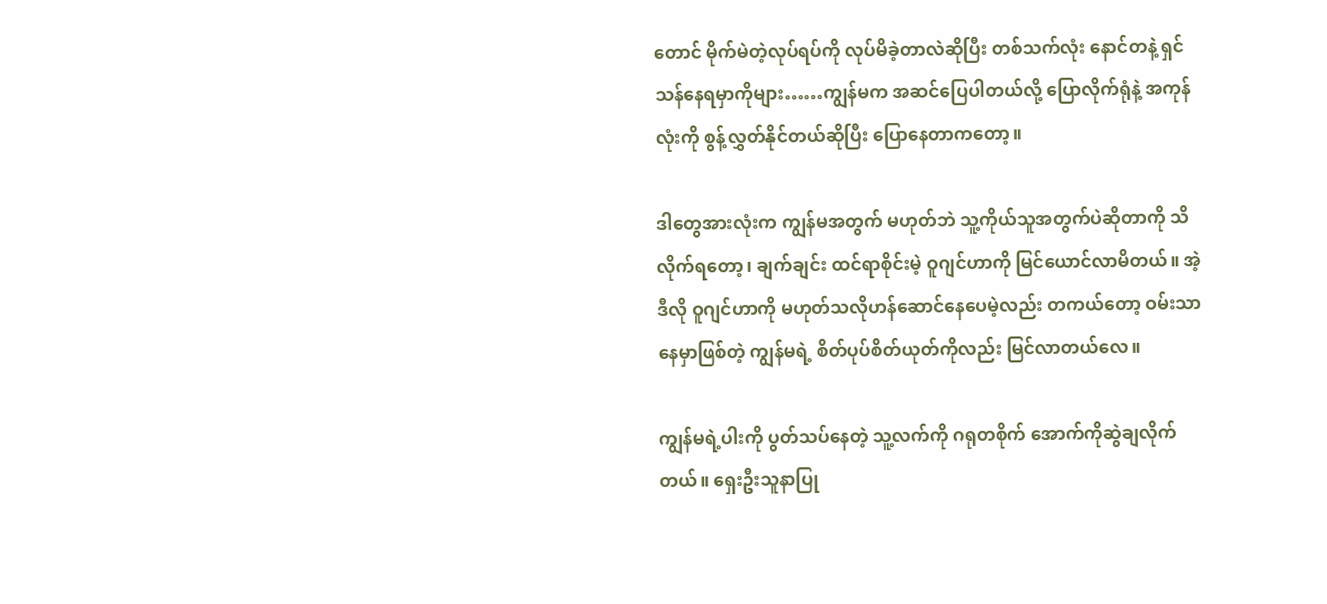တောင် မိုက်မဲတဲ့လုပ်ရပ်ကို လုပ်မိခဲ့တာလဲဆိုပြီး တစ်သက်လုံး နောင်တနဲ့ ရှင်သန်နေရမှာကိုများ……ကျွန်မက အဆင်ပြေပါတယ်လို့ ပြောလိုက်ရုံနဲ့ အကုန်လုံးကို စွန့်လွှတ်နိုင်တယ်ဆိုပြီး ပြောနေတာကတော့။

ဒါတွေအားလုံးက ကျွန်မအတွက် မဟုတ်ဘဲ သူ့ကိုယ်သူအတွက်ပဲဆိုတာကို သိလိုက်ရတော့၊ ချက်ချင်း ထင်ရာစိုင်းမဲ့ ဝူဂျင်ဟာကို မြင်ယောင်လာမိတယ်။ အဲ့ဒီလို ဝူဂျင်ဟာကို မဟုတ်သလိုဟန်ဆောင်နေပေမဲ့လည်း တကယ်တော့ ဝမ်းသာနေမှာဖြစ်တဲ့ ကျွန်မရဲ့ စိတ်ပုပ်စိတ်ယုတ်ကိုလည်း မြင်လာတယ်လေ။

ကျွန်မရဲ့ပါးကို ပွတ်သပ်နေတဲ့ သူ့လက်ကို ဂရုတစိုက် အောက်ကိုဆွဲချလိုက်တယ်။ ရှေးဦးသူနာပြု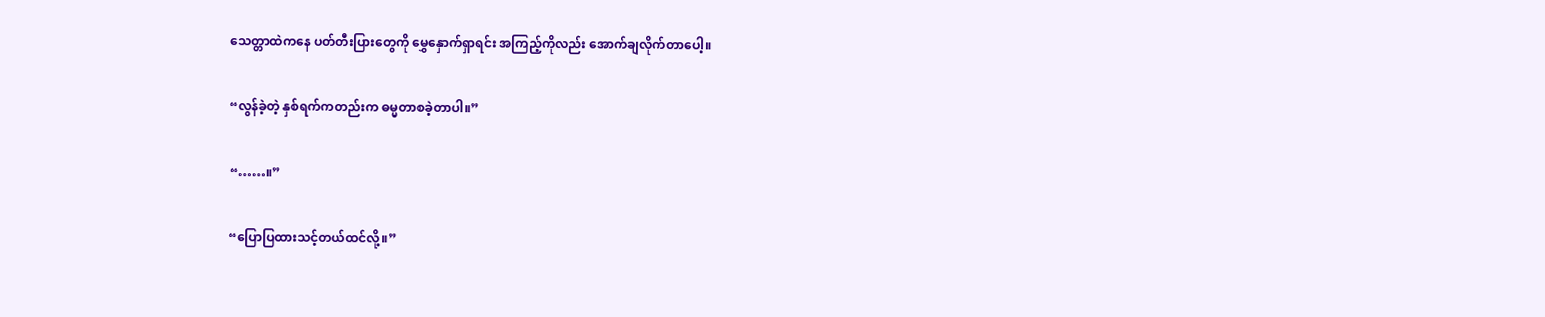သေတ္တာထဲကနေ ပတ်တီးပြားတွေကို မွှေနှောက်ရှာရင်း အကြည့်ကိုလည်း အောက်ချလိုက်တာပေါ့။

“လွန်ခဲ့တဲ့ နှစ်ရက်ကတည်းက ဓမ္မတာစခဲ့တာပါ။”

“……။”

“ပြောပြထားသင့်တယ်ထင်လို့။”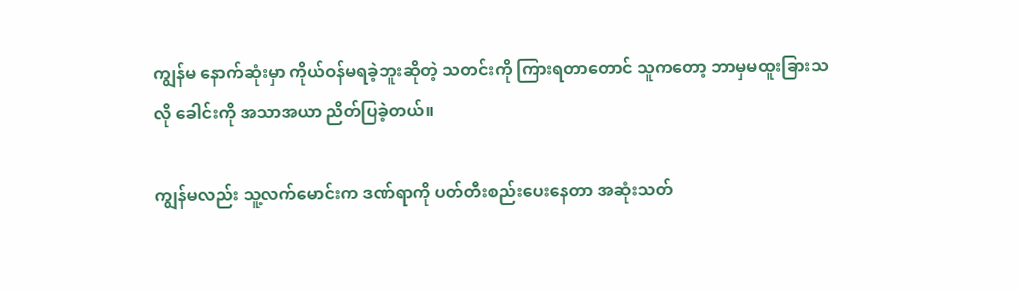ကျွန်မ နောက်ဆုံးမှာ ကိုယ်ဝန်မရခဲ့ဘူးဆိုတဲ့ သတင်းကို ကြားရတာတောင် သူကတော့ ဘာမှမထူးခြားသလို ခေါင်းကို အသာအယာ ညိတ်ပြခဲ့တယ်။

ကျွန်မလည်း သူ့လက်မောင်းက ဒဏ်ရာကို ပတ်တီးစည်းပေးနေတာ အဆုံးသတ်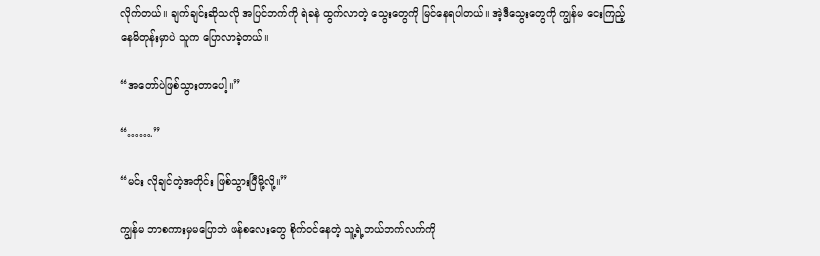လိုက်တယ်။ ချက်ချင်းဆိုသလို အပြင်ဘက်ကို ရဲခနဲ ထွက်လာတဲ့ သွေးတွေကို မြင်နေရပါတယ်။ အဲ့ဒီသွေးတွေကို ကျွန်မ ငေးကြည့်နေမိတုန်းမှာပဲ သူက ပြောလာခဲ့တယ်။

“အတော်ပဲဖြစ်သွားတာပေါ့။”

“…….”

“မင်း လိုချင်တဲ့အတိုင်း ဖြစ်သွားပြီမို့လို့။”

ကျွန်မ ဘာစကားမှမပြောဘဲ ဖန်စလေးတွေ စိုက်ဝင်နေတဲ့ သူ့ရဲ့ဘယ်ဘက်လက်ကို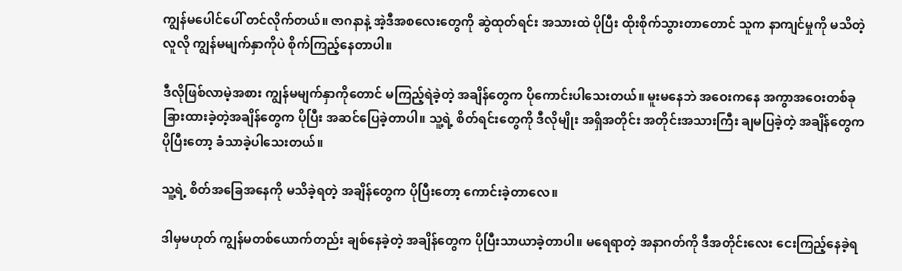ကျွန်မပေါင်ပေါ် တင်လိုက်တယ်။ ဇာဂနာနဲ့ အဲ့ဒီအစလေးတွေကို ဆွဲထုတ်ရင်း အသားထဲ ပိုပြီး ထိုးစိုက်သွားတာတောင် သူက နာကျင်မှုကို မသိတဲ့လူလို ကျွန်မမျက်နှာကိုပဲ စိုက်ကြည့်နေတာပါ။

ဒီလိုဖြစ်လာမဲ့အစား ကျွန်မမျက်နှာကိုတောင် မကြည့်ရဲခဲ့တဲ့ အချိန်တွေက ပိုကောင်းပါသေးတယ်။ မူးမနေဘဲ အဝေးကနေ အကွာအဝေးတစ်ခု ခြားထားခဲ့တဲ့အချိန်တွေက ပိုပြီး အဆင်ပြေခဲ့တာပါ။ သူ့ရဲ့ စိတ်ရင်းတွေကို ဒီလိုမျိုး အရှိအတိုင်း အတိုင်းအသားကြီး ချမပြခဲ့တဲ့ အချိန်တွေက ပိုပြီးတော့ ခံသာခဲ့ပါသေးတယ်။

သူ့ရဲ့ စိတ်အခြေအနေကို မသိခဲ့ရတဲ့ အချိန်တွေက ပိုပြီးတော့ ကောင်းခဲ့တာလေ။

ဒါမှမဟုတ် ကျွန်မတစ်ယောက်တည်း ချစ်နေခဲ့တဲ့ အချိန်တွေက ပိုပြီးသာယာခဲ့တာပါ။ မရေရာတဲ့ အနာဂတ်ကို ဒီအတိုင်းလေး ငေးကြည့်နေခဲ့ရ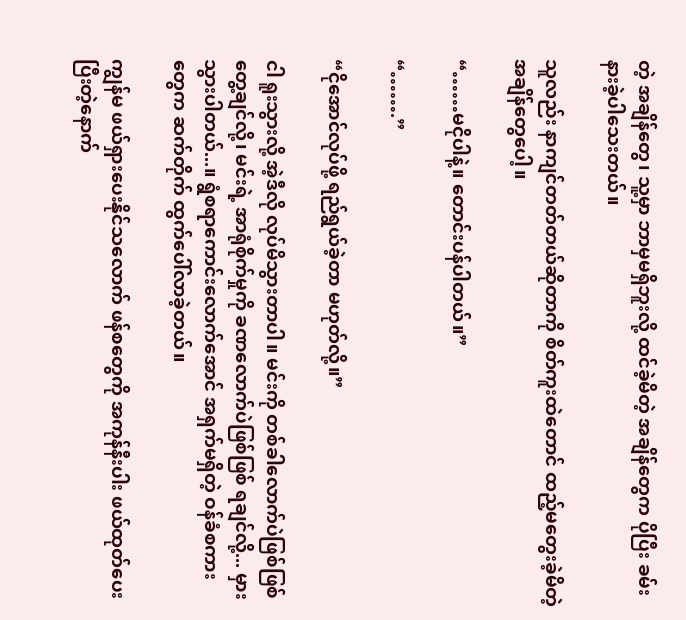တဲ့ အချိန်တွေ၊ သူ့မှာ ဘာမှမရှိဘူးလို့ ထင်ခဲ့မိတဲ့ အချိန်တွေက ပိုပြီး ခမ်းနားခဲ့ပါသေးတယ်။

သူလည်း နာကျင်တတ်တယ်ဆိုတာကို စိတ်ကူးထဲတောင် ထည့်မတွေးခဲ့မိတဲ့ အချိန်တွေပေါ့။

“……မငိုပါနဲ့။ တောင်းပန်ပါတယ်။”

“…….”

“ငိုအောင်လုပ်ဖို့ ရည်ရွယ်ခဲ့တာ မဟုတ်လို့။”

ငါ ရူးသွားလို့ အဲ့ဒီလို လုပ်မိသွားတာပါ။ မင်းကို တစ်ခါလောက်ပဲဖြစ်ဖြစ် တွေ့ချင်လို့၊ မင်းရဲ့ အာရုံစိုက်မှုကို ခဏလောက်ပဲဖြစ်ဖြစ် ရချင်လို့... မှားသွားပါတယ်...။ ရွံစရာကောင်းလောက်အောင် အရှက်မရှိတဲ့ ဝန်ခံစကားတွေက ဆက်တိုက် ထွက်ပေါ်လာခဲ့တယ်။

ကျွန်မ ဖယ်ရှားပေးနိုင်သလောက် ဖန်စတွေကို အကုန်နီးပါး ဖယ်ထုတ်ပေးပြီးတဲ့နောက်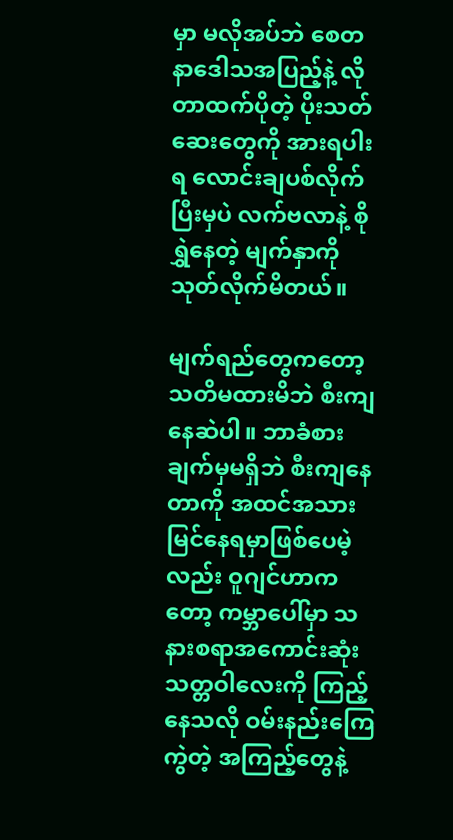မှာ မလိုအပ်ဘဲ စေတနာဒေါသအပြည့်နဲ့ လိုတာထက်ပိုတဲ့ ပိုးသတ်ဆေးတွေကို အားရပါးရ လောင်းချပစ်လိုက်ပြီးမှပဲ လက်ဗလာနဲ့ စိုရွှဲနေတဲ့ မျက်နှာကို သုတ်လိုက်မိတယ်။

မျက်ရည်တွေကတော့ သတိမထားမိဘဲ စီးကျနေဆဲပါ။ ဘာခံစားချက်မှမရှိဘဲ စီးကျနေတာကို အထင်အသား မြင်နေရမှာဖြစ်ပေမဲ့လည်း ဝူဂျင်ဟာကတော့ ကမ္ဘာပေါ်မှာ သနားစရာအကောင်းဆုံး သတ္တဝါလေးကို ကြည့်နေသလို ဝမ်းနည်းကြေကွဲတဲ့ အကြည့်တွေနဲ့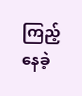ကြည့်နေခဲ့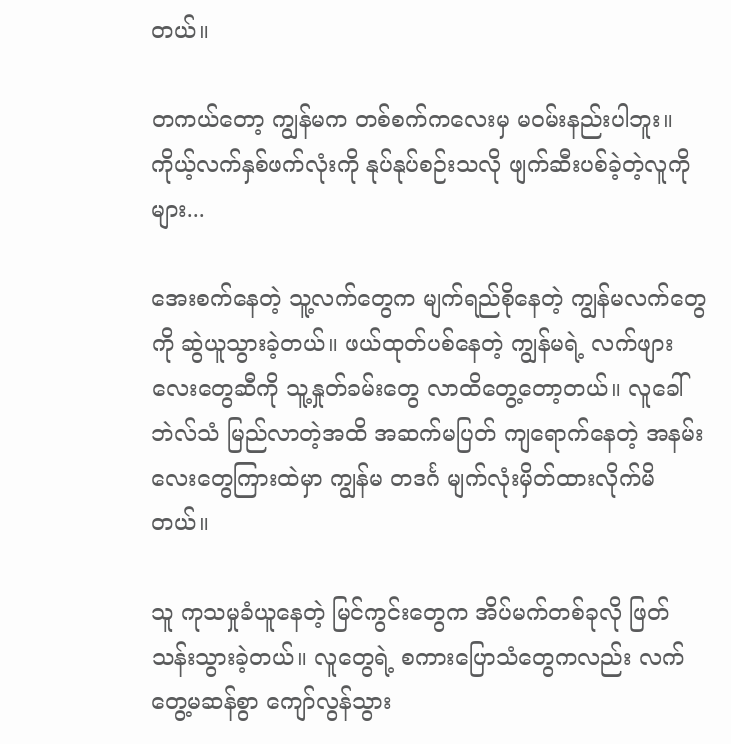တယ်။

တကယ်တော့ ကျွန်မက တစ်စက်ကလေးမှ မဝမ်းနည်းပါဘူး။ ကိုယ့်လက်နှစ်ဖက်လုံးကို နုပ်နုပ်စဉ်းသလို ဖျက်ဆီးပစ်ခဲ့တဲ့လူကိုများ...

အေးစက်နေတဲ့ သူ့လက်တွေက မျက်ရည်စိုနေတဲ့ ကျွန်မလက်တွေကို ဆွဲယူသွားခဲ့တယ်။ ဖယ်ထုတ်ပစ်နေတဲ့ ကျွန်မရဲ့ လက်ဖျားလေးတွေဆီကို သူ့နှုတ်ခမ်းတွေ လာထိတွေ့တော့တယ်။ လူခေါ်ဘဲလ်သံ မြည်လာတဲ့အထိ အဆက်မပြတ် ကျရောက်နေတဲ့ အနမ်းလေးတွေကြားထဲမှာ ကျွန်မ တဒင်္ဂ မျက်လုံးမှိတ်ထားလိုက်မိတယ်။

သူ ကုသမှုခံယူနေတဲ့ မြင်ကွင်းတွေက အိပ်မက်တစ်ခုလို ဖြတ်သန်းသွားခဲ့တယ်။ လူတွေရဲ့ စကားပြောသံတွေကလည်း လက်တွေ့မဆန်စွာ ကျော်လွန်သွား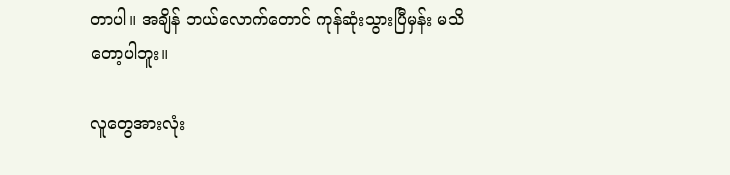တာပါ။ အချိန် ဘယ်လောက်တောင် ကုန်ဆုံးသွားပြီမှန်း မသိတော့ပါဘူး။

လူတွေအားလုံး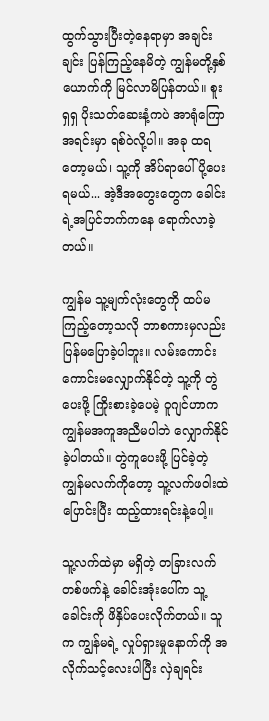ထွက်သွားပြီးတဲ့နေရာမှာ အချင်းချင်း ပြန်ကြည့်နေမိတဲ့ ကျွန်မတို့နှစ်ယောက်ကို မြင်လာမိပြန်တယ်။ စူးရှရှ ပိုးသတ်ဆေးနံ့ကပဲ အာရုံကြောအရင်းမှာ ရစ်ဝဲလို့ပါ။ အခု ထရတော့မယ်၊ သူ့ကို အိပ်ရာပေါ် ပို့ပေးရမယ်... အဲ့ဒီအတွေးတွေက ခေါင်းရဲ့အပြင်ဘက်ကနေ ရောက်လာခဲ့တယ်။

ကျွန်မ သူ့မျက်လုံးတွေကို ထပ်မကြည့်တော့သလို ဘာစကားမှလည်း ပြန်မပြောခဲ့ပါဘူး။ လမ်းကောင်းကောင်းမလျှောက်နိုင်တဲ့ သူ့ကို တွဲပေးဖို့ ကြိုးစားခဲ့ပေမဲ့ ဝူဂျင်ဟာက ကျွန်မအကူအညီမပါဘဲ လျှောက်နိုင်ခဲ့ပါတယ်။ တွဲကူပေးဖို့ ပြင်ခဲ့တဲ့ ကျွန်မလက်ကိုတော့ သူ့လက်ဖဝါးထဲ ပြောင်းပြီး ထည့်ထားရင်းနဲ့ပေါ့။

သူ့လက်ထဲမှာ မရှိတဲ့ တခြားလက်တစ်ဖက်နဲ့ ခေါင်းအုံးပေါ်က သူ့ခေါင်းကို ဖိနှိပ်ပေးလိုက်တယ်။ သူက ကျွန်မရဲ့ လှုပ်ရှားမှုနောက်ကို အလိုက်သင့်လေးပါပြီး လှဲချရင်း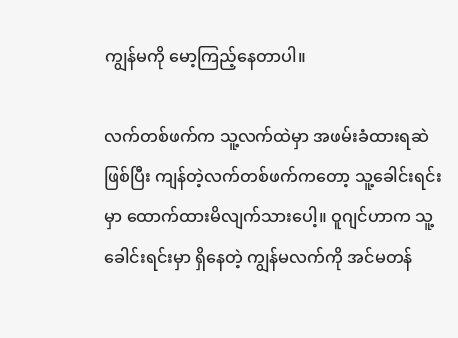ကျွန်မကို မော့ကြည့်နေတာပါ။

လက်တစ်ဖက်က သူ့လက်ထဲမှာ အဖမ်းခံထားရဆဲဖြစ်ပြီး ကျန်တဲ့လက်တစ်ဖက်ကတော့ သူ့ခေါင်းရင်းမှာ ထောက်ထားမိလျက်သားပေါ့။ ဝူဂျင်ဟာက သူ့ခေါင်းရင်းမှာ ရှိနေတဲ့ ကျွန်မလက်ကို အင်မတန်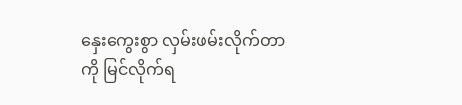နှေးကွေးစွာ လှမ်းဖမ်းလိုက်တာကို မြင်လိုက်ရ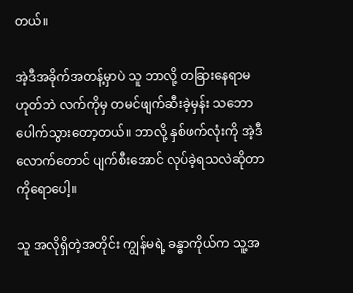တယ်။

အဲ့ဒီအခိုက်အတန့်မှာပဲ သူ ဘာလို့ တခြားနေရာမဟုတ်ဘဲ လက်ကိုမှ တမင်ဖျက်ဆီးခဲ့မှန်း သဘောပေါက်သွားတော့တယ်။ ဘာလို့ နှစ်ဖက်လုံးကို အဲ့ဒီလောက်တောင် ပျက်စီးအောင် လုပ်ခဲ့ရသလဲဆိုတာကိုရောပေါ့။

သူ အလိုရှိတဲ့အတိုင်း ကျွန်မရဲ့ ခန္ဓာကိုယ်က သူ့အ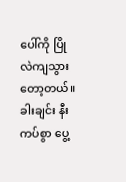ပေါ်ကို ပြိုလဲကျသွားတော့တယ်။ ခါးချင်း နီးကပ်စွာ ပွေ့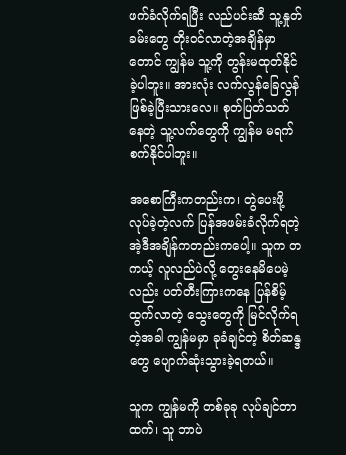ဖက်ခံလိုက်ရပြီး လည်ပင်းဆီ သူ့နှုတ်ခမ်းတွေ တိုးဝင်လာတဲ့အချိန်မှာတောင် ကျွန်မ သူ့ကို တွန်းမထုတ်နိုင်ခဲ့ပါဘူး။ အားလုံး လက်လွန်ခြေလွန် ဖြစ်ခဲ့ပြီးသားလေ။ စုတ်ပြတ်သတ်နေတဲ့ သူ့လက်တွေကို ကျွန်မ မရက်စက်နိုင်ပါဘူး။

အစောကြီးကတည်းက၊ တွဲပေးဖို့လုပ်ခဲ့တဲ့လက် ပြန်အဖမ်းခံလိုက်ရတဲ့ အဲ့ဒီအချိန်ကတည်းကပေါ့။ သူက တကယ့် လူလည်ပဲလို့ တွေးနေမိပေမဲ့လည်း ပတ်တီးကြားကနေ ပြန်စိမ့်ထွက်လာတဲ့ သွေးတွေကို မြင်လိုက်ရတဲ့အခါ ကျွန်မမှာ ခုခံချင်တဲ့ စိတ်ဆန္ဒတွေ ပျောက်ဆုံးသွားခဲ့ရတယ်။

သူက ကျွန်မကို တစ်ခုခု လုပ်ချင်တာထက်၊ သူ ဘာပဲ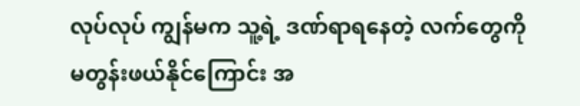လုပ်လုပ် ကျွန်မက သူ့ရဲ့ ဒဏ်ရာရနေတဲ့ လက်တွေကို မတွန်းဖယ်နိုင်ကြောင်း အ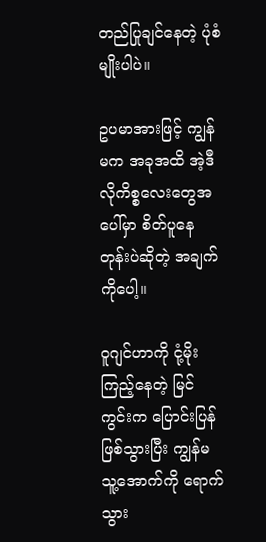တည်ပြုချင်နေတဲ့ ပုံစံမျိုးပါပဲ။

ဥပမာအားဖြင့် ကျွန်မက အခုအထိ အဲ့ဒီလိုကိစ္စလေးတွေအပေါ်မှာ စိတ်ပူနေတုန်းပဲဆိုတဲ့ အချက်ကိုပေါ့။

ဝူဂျင်ဟာကို ငုံ့မိုးကြည့်နေတဲ့ မြင်ကွင်းက ပြောင်းပြန်ဖြစ်သွားပြီး ကျွန်မ သူ့အောက်ကို ရောက်သွား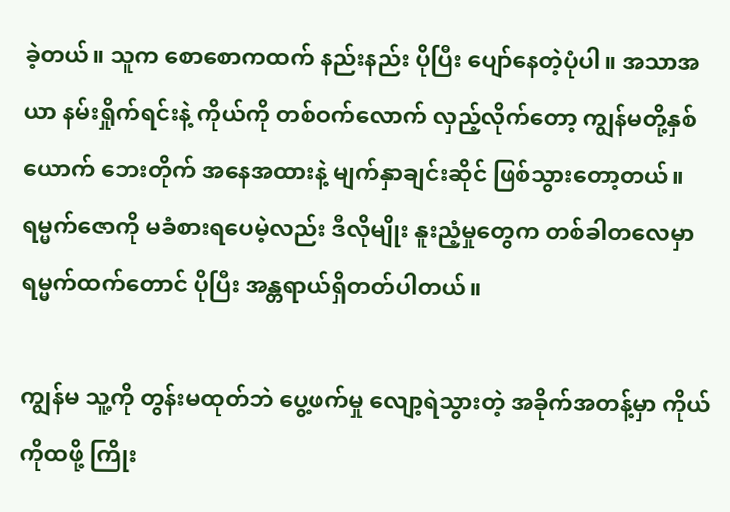ခဲ့တယ်။ သူက စောစောကထက် နည်းနည်း ပိုပြီး ပျော်နေတဲ့ပုံပါ။ အသာအယာ နမ်းရှိုက်ရင်းနဲ့ ကိုယ်ကို တစ်ဝက်လောက် လှည့်လိုက်တော့ ကျွန်မတို့နှစ်ယောက် ဘေးတိုက် အနေအထားနဲ့ မျက်နှာချင်းဆိုင် ဖြစ်သွားတော့တယ်။ ရမ္မက်ဇောကို မခံစားရပေမဲ့လည်း ဒီလိုမျိုး နူးညံ့မှုတွေက တစ်ခါတလေမှာ ရမ္မက်ထက်တောင် ပိုပြီး အန္တရာယ်ရှိတတ်ပါတယ်။

ကျွန်မ သူ့ကို တွန်းမထုတ်ဘဲ ပွေ့ဖက်မှု လျော့ရဲသွားတဲ့ အခိုက်အတန့်မှာ ကိုယ်ကိုထဖို့ ကြိုး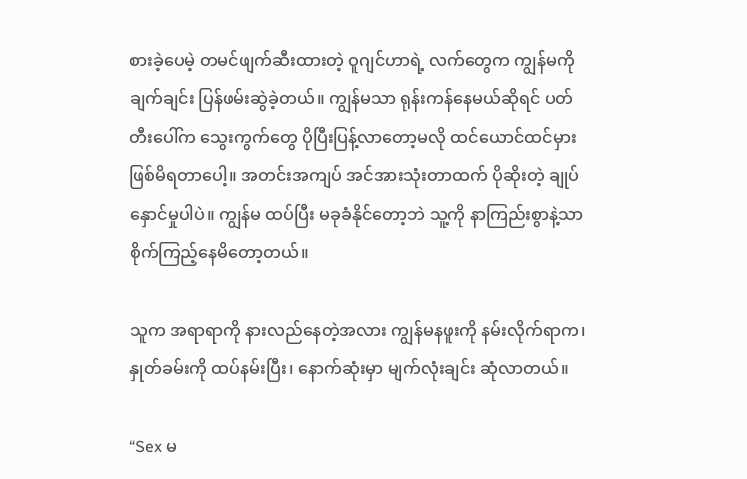စားခဲ့ပေမဲ့ တမင်ဖျက်ဆီးထားတဲ့ ဝူဂျင်ဟာရဲ့ လက်တွေက ကျွန်မကို ချက်ချင်း ပြန်ဖမ်းဆွဲခဲ့တယ်။ ကျွန်မသာ ရုန်းကန်နေမယ်ဆိုရင် ပတ်တီးပေါ်က သွေးကွက်တွေ ပိုပြီးပြန့်လာတော့မလို ထင်ယောင်ထင်မှား ဖြစ်မိရတာပေါ့။ အတင်းအကျပ် အင်အားသုံးတာထက် ပိုဆိုးတဲ့ ချုပ်နှောင်မှုပါပဲ။ ကျွန်မ ထပ်ပြီး မခုခံနိုင်တော့ဘဲ သူ့ကို နာကြည်းစွာနဲ့သာ စိုက်ကြည့်နေမိတော့တယ်။

သူက အရာရာကို နားလည်နေတဲ့အလား ကျွန်မနဖူးကို နမ်းလိုက်ရာက၊ နှုတ်ခမ်းကို ထပ်နမ်းပြီး၊ နောက်ဆုံးမှာ မျက်လုံးချင်း ဆုံလာတယ်။

“Sex မ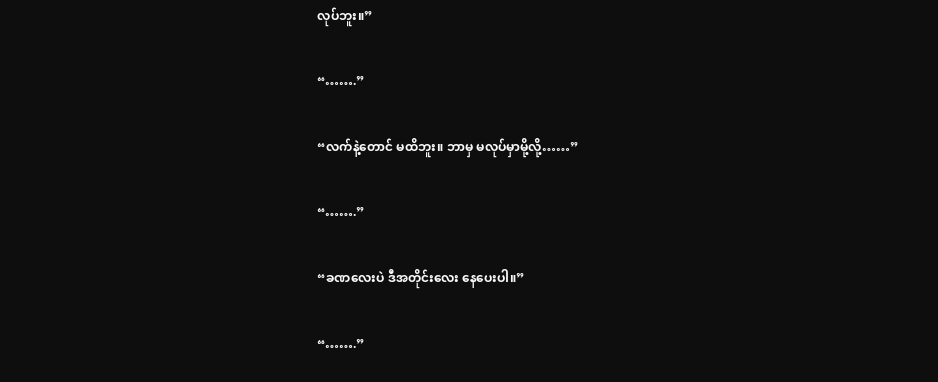လုပ်ဘူး။”

“…….”

“လက်နဲ့တောင် မထိဘူး။ ဘာမှ မလုပ်မှာမို့လို့……”

“…….”

“ခဏလေးပဲ ဒီအတိုင်းလေး နေပေးပါ။”

“…….”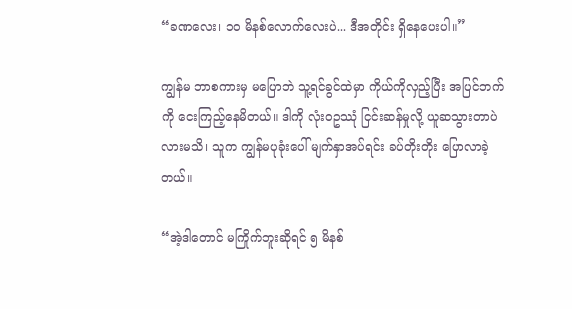“ခဏလေး၊ ၁၀ မိနစ်လောက်လေးပဲ... ဒီအတိုင်း ရှိနေပေးပါ။”

ကျွန်မ ဘာစကားမှ မပြောဘဲ သူ့ရင်ခွင်ထဲမှာ ကိုယ်ကိုလှည့်ပြီး အပြင်ဘက်ကို ငေးကြည့်နေမိတယ်။ ဒါကို လုံးဝဥဿုံ ငြင်းဆန်မှုလို့ ယူဆသွားတာပဲလားမသိ၊ သူက ကျွန်မပုခုံးပေါ် မျက်နှာအပ်ရင်း ခပ်တိုးတိုး ပြောလာခဲ့တယ်။

“အဲ့ဒါတောင် မကြိုက်ဘူးဆိုရင် ၅ မိနစ်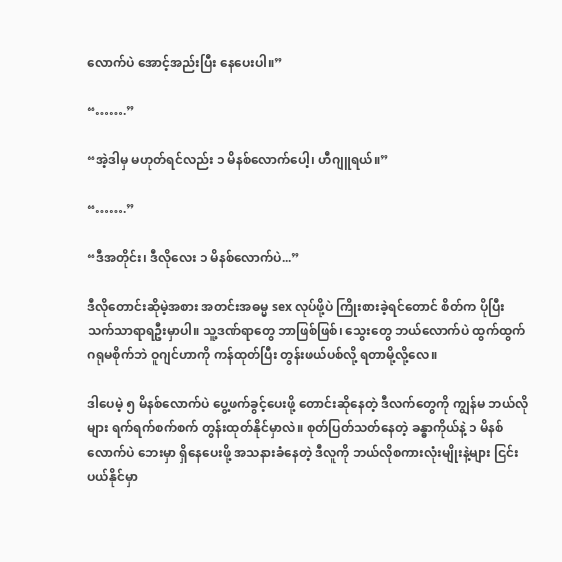လောက်ပဲ အောင့်အည်းပြီး နေပေးပါ။”

“…….”

“အဲ့ဒါမှ မဟုတ်ရင်လည်း ၁ မိနစ်လောက်ပေါ့၊ ဟီဂျူရယ်။”

“…….”

“ဒီအတိုင်း၊ ဒီလိုလေး ၁ မိနစ်လောက်ပဲ...”

ဒီလိုတောင်းဆိုမဲ့အစား အတင်းအဓမ္မ sex လုပ်ဖို့ပဲ ကြိုးစားခဲ့ရင်တောင် စိတ်က ပိုပြီး သက်သာရာရဦးမှာပါ။ သူ့ဒဏ်ရာတွေ ဘာဖြစ်ဖြစ်၊ သွေးတွေ ဘယ်လောက်ပဲ ထွက်ထွက် ဂရုမစိုက်ဘဲ ဝူဂျင်ဟာကို ကန်ထုတ်ပြီး တွန်းဖယ်ပစ်လို့ ရတာမို့လို့လေ။

ဒါပေမဲ့ ၅ မိနစ်လောက်ပဲ ပွေ့ဖက်ခွင့်ပေးဖို့ တောင်းဆိုနေတဲ့ ဒီလက်တွေကို ကျွန်မ ဘယ်လိုများ ရက်ရက်စက်စက် တွန်းထုတ်နိုင်မှာလဲ။ စုတ်ပြတ်သတ်နေတဲ့ ခန္ဓာကိုယ်နဲ့ ၁ မိနစ်လောက်ပဲ ဘေးမှာ ရှိနေပေးဖို့ အသနားခံနေတဲ့ ဒီလူကို ဘယ်လိုစကားလုံးမျိုးနဲ့များ ငြင်းပယ်နိုင်မှာ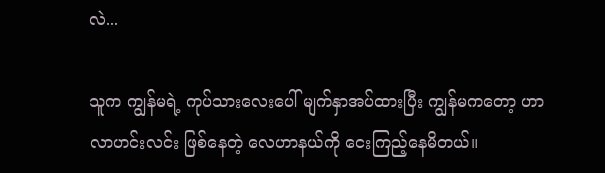လဲ...

သူက ကျွန်မရဲ့ ကုပ်သားလေးပေါ် မျက်နှာအပ်ထားပြီး ကျွန်မကတော့ ဟာလာဟင်းလင်း ဖြစ်နေတဲ့ လေဟာနယ်ကို ငေးကြည့်နေမိတယ်။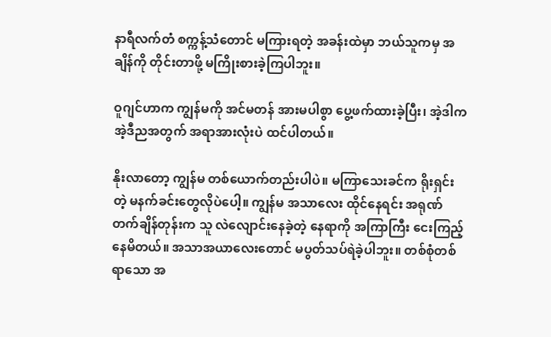နာရီလက်တံ စက္ကန့်သံတောင် မကြားရတဲ့ အခန်းထဲမှာ ဘယ်သူကမှ အချိန်ကို တိုင်းတာဖို့ မကြိုးစားခဲ့ကြပါဘူး။

ဝူဂျင်ဟာက ကျွန်မကို အင်မတန် အားမပါစွာ ပွေ့ဖက်ထားခဲ့ပြီး၊ အဲ့ဒါက အဲ့ဒီညအတွက် အရာအားလုံးပဲ ထင်ပါတယ်။

နိုးလာတော့ ကျွန်မ တစ်ယောက်တည်းပါပဲ။ မကြာသေးခင်က ရိုးရှင်းတဲ့ မနက်ခင်းတွေလိုပဲပေါ့။ ကျွန်မ အသာလေး ထိုင်နေရင်း အရုဏ်တက်ချိန်တုန်းက သူ လဲလျောင်းနေခဲ့တဲ့ နေရာကို အကြာကြီး ငေးကြည့်နေမိတယ်။ အသာအယာလေးတောင် မပွတ်သပ်ရဲခဲ့ပါဘူး။ တစ်စုံတစ်ရာသော အ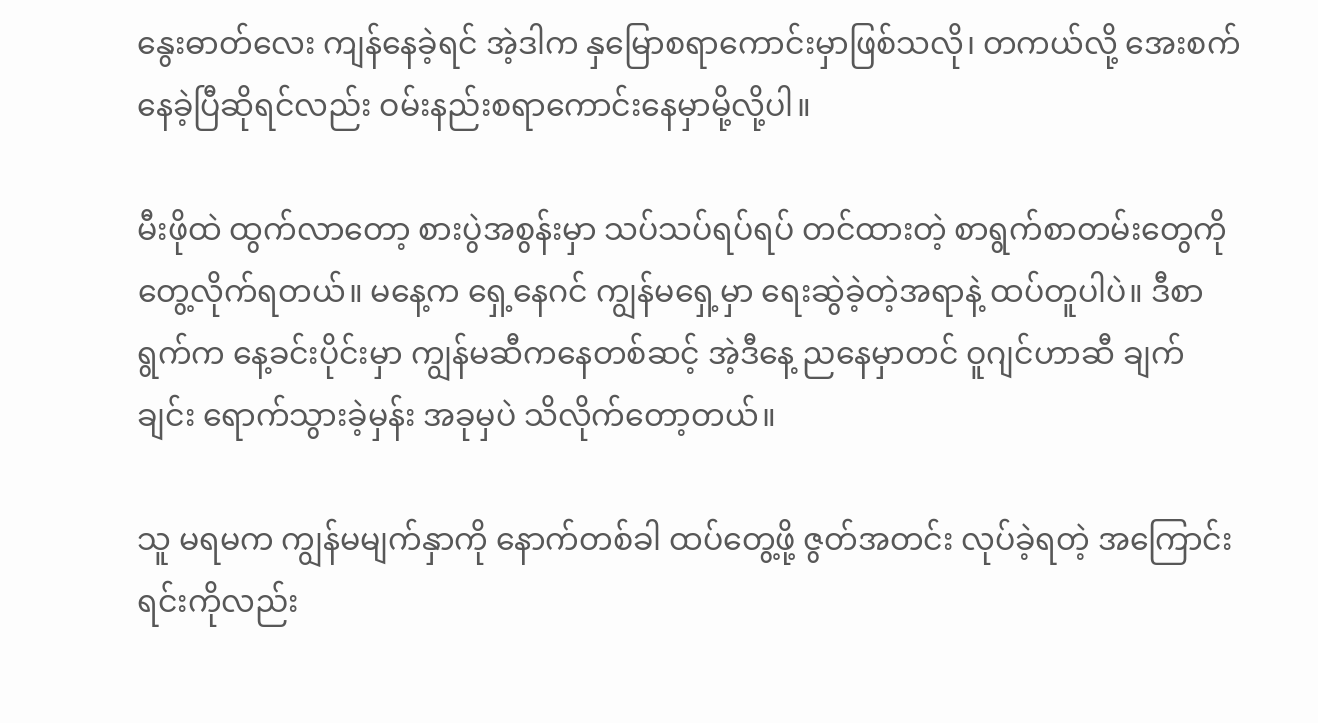နွေးဓာတ်လေး ကျန်နေခဲ့ရင် အဲ့ဒါက နှမြောစရာကောင်းမှာဖြစ်သလို၊ တကယ်လို့ အေးစက်နေခဲ့ပြီဆိုရင်လည်း ဝမ်းနည်းစရာကောင်းနေမှာမို့လို့ပါ။

မီးဖိုထဲ ထွက်လာတော့ စားပွဲအစွန်းမှာ သပ်သပ်ရပ်ရပ် တင်ထားတဲ့ စာရွက်စာတမ်းတွေကို တွေ့လိုက်ရတယ်။ မနေ့က ရှေ့နေဂင် ကျွန်မရှေ့မှာ ရေးဆွဲခဲ့တဲ့အရာနဲ့ ထပ်တူပါပဲ။ ဒီစာရွက်က နေ့ခင်းပိုင်းမှာ ကျွန်မဆီကနေတစ်ဆင့် အဲ့ဒီနေ့ ညနေမှာတင် ဝူဂျင်ဟာဆီ ချက်ချင်း ရောက်သွားခဲ့မှန်း အခုမှပဲ သိလိုက်တော့တယ်။

သူ မရမက ကျွန်မမျက်နှာကို နောက်တစ်ခါ ထပ်တွေ့ဖို့ ဇွတ်အတင်း လုပ်ခဲ့ရတဲ့ အကြောင်းရင်းကိုလည်း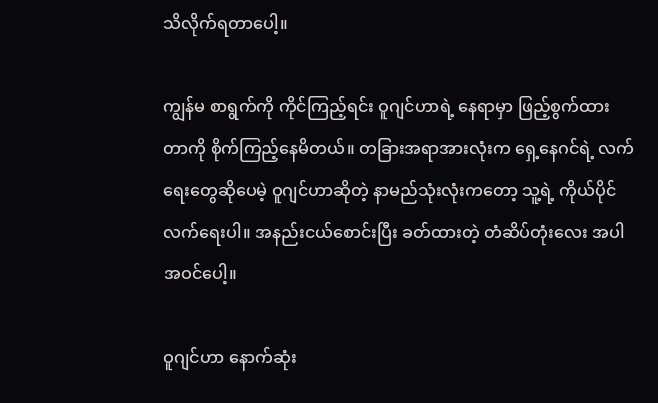သိလိုက်ရတာပေါ့။

ကျွန်မ စာရွက်ကို ကိုင်ကြည့်ရင်း ဝူဂျင်ဟာရဲ့ နေရာမှာ ဖြည့်စွက်ထားတာကို စိုက်ကြည့်နေမိတယ်။ တခြားအရာအားလုံးက ရှေ့နေဂင်ရဲ့ လက်ရေးတွေဆိုပေမဲ့ ဝူဂျင်ဟာဆိုတဲ့ နာမည်သုံးလုံးကတော့ သူ့ရဲ့ ကိုယ်ပိုင်လက်ရေးပါ။ အနည်းငယ်စောင်းပြီး ခတ်ထားတဲ့ တံဆိပ်တုံးလေး အပါအဝင်ပေါ့။

ဝူဂျင်ဟာ နောက်ဆုံး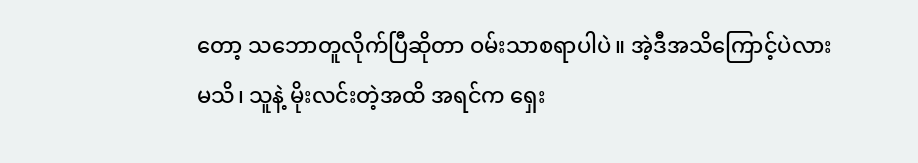တော့ သဘောတူလိုက်ပြီဆိုတာ ဝမ်းသာစရာပါပဲ။ အဲ့ဒီအသိကြောင့်ပဲလားမသိ၊ သူနဲ့ မိုးလင်းတဲ့အထိ အရင်က ရှေး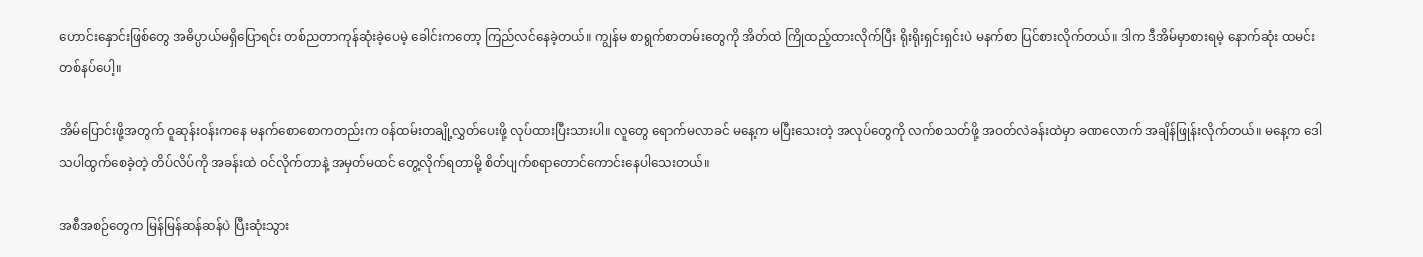ဟောင်းနှောင်းဖြစ်တွေ အဓိပ္ပာယ်မရှိပြောရင်း တစ်ညတာကုန်ဆုံးခဲ့ပေမဲ့ ခေါင်းကတော့ ကြည်လင်နေခဲ့တယ်။ ကျွန်မ စာရွက်စာတမ်းတွေကို အိတ်ထဲ ကြိုထည့်ထားလိုက်ပြီး ရိုးရိုးရှင်းရှင်းပဲ မနက်စာ ပြင်စားလိုက်တယ်။ ဒါက ဒီအိမ်မှာစားရမဲ့ နောက်ဆုံး ထမင်းတစ်နပ်ပေါ့။

အိမ်ပြောင်းဖို့အတွက် ဝူဆုန်းဝန်းကနေ မနက်စောစောကတည်းက ဝန်ထမ်းတချို့လွှတ်ပေးဖို့ လုပ်ထားပြီးသားပါ။ လူတွေ ရောက်မလာခင် မနေ့က မပြီးသေးတဲ့ အလုပ်တွေကို လက်စသတ်ဖို့ အဝတ်လဲခန်းထဲမှာ ခဏလောက် အချိန်ဖြုန်းလိုက်တယ်။ မနေ့က ဒေါသပါထွက်စေခဲ့တဲ့ တိပ်လိပ်ကို အခန်းထဲ ဝင်လိုက်တာနဲ့ အမှတ်မထင် တွေ့လိုက်ရတာမို့ စိတ်ပျက်စရာတောင်ကောင်းနေပါသေးတယ်။

အစီအစဉ်တွေက မြန်မြန်ဆန်ဆန်ပဲ ပြီးဆုံးသွား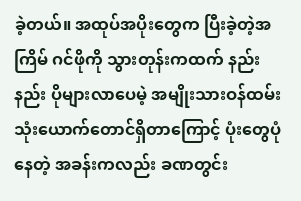ခဲ့တယ်။ အထုပ်အပိုးတွေက ပြီးခဲ့တဲ့အကြိမ် ဂင်ဖိုကို သွားတုန်းကထက် နည်းနည်း ပိုများလာပေမဲ့ အမျိုးသားဝန်ထမ်း သုံးယောက်တောင်ရှိတာကြောင့် ပုံးတွေပုံနေတဲ့ အခန်းကလည်း ခဏတွင်း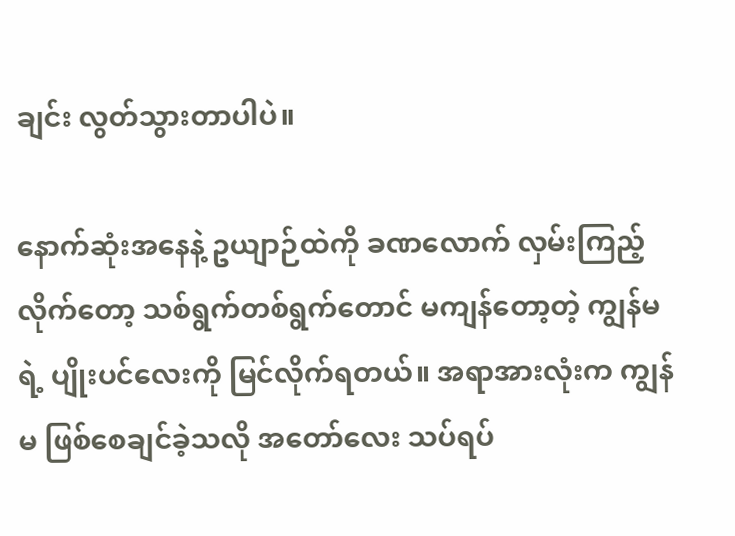ချင်း လွတ်သွားတာပါပဲ။

နောက်ဆုံးအနေနဲ့ ဥယျာဉ်ထဲကို ခဏလောက် လှမ်းကြည့်လိုက်တော့ သစ်ရွက်တစ်ရွက်တောင် မကျန်တော့တဲ့ ကျွန်မရဲ့ ပျိုးပင်လေးကို မြင်လိုက်ရတယ်။ အရာအားလုံးက ကျွန်မ ဖြစ်စေချင်ခဲ့သလို အတော်လေး သပ်ရပ်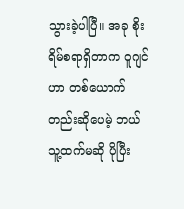သွားခဲ့ပါပြီ။ အခု စိုးရိမ်စရာရှိတာက ဝူဂျင်ဟာ တစ်ယောက်တည်းဆိုပေမဲ့ ဘယ်သူ့ထက်မဆို ပိုပြီး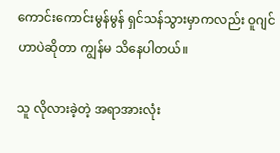ကောင်းကောင်းမွန်မွန် ရှင်သန်သွားမှာကလည်း ဝူဂျင်ဟာပဲဆိုတာ ကျွန်မ သိနေပါတယ်။

သူ လိုလားခဲ့တဲ့ အရာအားလုံး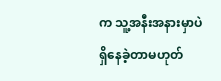က သူ့အနီးအနားမှာပဲ ရှိနေခဲ့တာမဟုတ်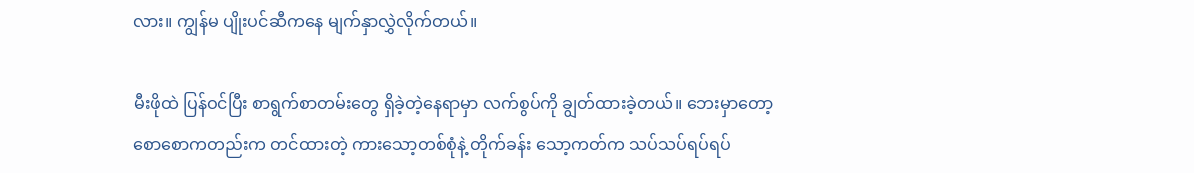လား။ ကျွန်မ ပျိုးပင်ဆီကနေ မျက်နှာလွှဲလိုက်တယ်။

မီးဖိုထဲ ပြန်ဝင်ပြီး စာရွက်စာတမ်းတွေ ရှိခဲ့တဲ့နေရာမှာ လက်စွပ်ကို ချွတ်ထားခဲ့တယ်။ ဘေးမှာတော့ စောစောကတည်းက တင်ထားတဲ့ ကားသော့တစ်စုံနဲ့ တိုက်ခန်း သော့ကတ်က သပ်သပ်ရပ်ရပ်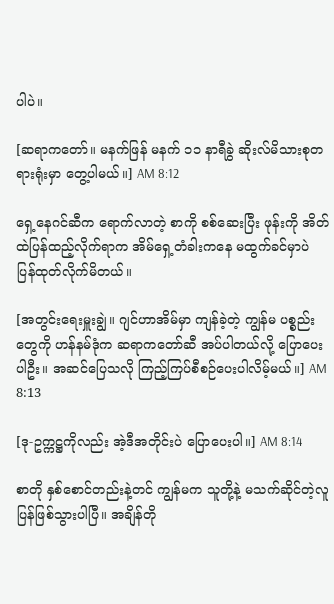ပါပဲ။

[ဆရာကတော်။ မနက်ဖြန် မနက် ၁၁ နာရီခွဲ ဆိုးလ်မိသားစုတရားရုံးမှာ တွေ့ပါမယ်။] AM 8:12

ရှေ့နေဂင်ဆီက ရောက်လာတဲ့ စာကို စစ်ဆေးပြီး ဖုန်းကို အိတ်ထဲပြန်ထည့်လိုက်ရာက အိမ်ရှေ့တံခါးကနေ မထွက်ခင်မှာပဲ ပြန်ထုတ်လိုက်မိတယ်။

[အတွင်းရေးမှူးချွဲ။ ဂျင်ဟာအိမ်မှာ ကျန်ခဲ့တဲ့ ကျွန်မ ပစ္စည်းတွေကို ဟန်နမ်ဒုံက ဆရာကတော်ဆီ အပ်ပါတယ်လို့ ပြောပေးပါဦး။ အဆင်ပြေသလို ကြည့်ကြပ်စီစဉ်ပေးပါလိမ့်မယ်။] AM 8:13

[ဒု-ဥက္ကဋ္ဌကိုလည်း အဲ့ဒီအတိုင်းပဲ ပြောပေးပါ။] AM 8:14

စာတို နှစ်စောင်တည်းနဲ့တင် ကျွန်မက သူတို့နဲ့ မသက်ဆိုင်တဲ့လူ ပြန်ဖြစ်သွားပါပြီ။ အချိန်တို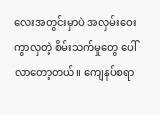လေးအတွင်းမှာပဲ အလှမ်းဝေးကွာလှတဲ့ စိမ်းသက်မှုတွေ ပေါ်လာတော့တယ်။ ကျေနပ်စရာ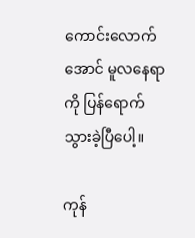ကောင်းလောက်အောင် မူလနေရာကို ပြန်ရောက်သွားခဲ့ပြီပေါ့။

ကုန်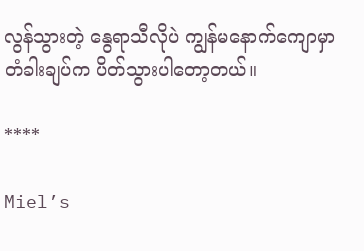လွန်သွားတဲ့ နွေရာသီလိုပဲ ကျွန်မနောက်ကျောမှာ တံခါးချပ်က ပိတ်သွားပါတော့တယ်။

****

Miel’s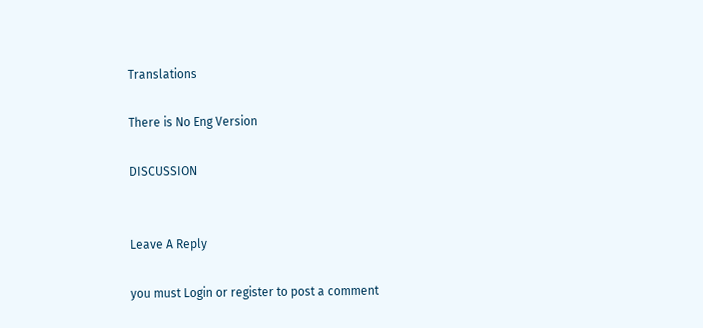Translations

There is No Eng Version

DISCUSSION


Leave A Reply

you must Login or register to post a comment